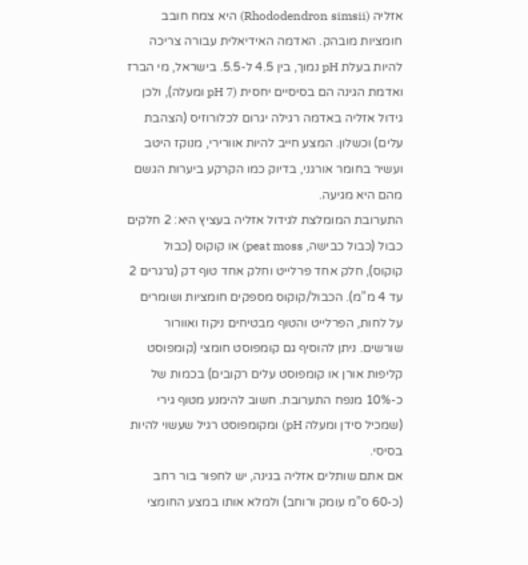אזליה (Rhododendron simsii) היא צמח חובב חומציות מובהק. האדמה האידיאלית עבורה צריכה להיות בעלת pH נמוך, בין 4.5 ל-5.5. בישראל, מי הברז ואדמת הגינה הם בסיסיים יחסית (pH 7 ומעלה), ולכן גידול אזליה באדמה רגילה יגרום לכלורוזיס (הצהבת עלים) וכשלון. המצע חייב להיות אוורירי, מנוקז היטב ועשיר בחומר אורגני, בדיוק כמו הקרקע ביערות הגשם מהם היא מגיעה.
התערובת המומלצת לגידול אזליה בעציץ היא: 2 חלקים כבול (כבול כבישה, peat moss) או קוקוס (כבול קוקוס), חלק אחד פרלייט וחלק אחד טוף דק (גרגרים 2 עד 4 מ”מ). הכבול/קוקוס מספקים חומציות ושומרים על לחות, הפרלייט והטוף מבטיחים ניקוז ואוורור שורשים. ניתן להוסיף גם קומפוסט חומצי (קומפוסט קליפות אורן או קומפוסט עלים רקובים) בכמות של כ-10% מנפח התערובת. חשוב להימנע מטוף גירי (שמכיל סידן ומעלה pH) ומקומפוסט רגיל שעשוי להיות בסיסי.
אם אתם שותלים אזליה בגינה, יש לחפור בור רחב (כ-60 ס”מ עומק ורוחב) ולמלא אותו במצע החומצי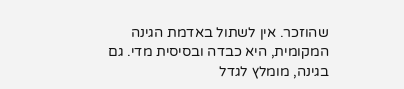שהוזכר. אין לשתול באדמת הגינה המקומית, היא כבדה ובסיסית מדי. גם בגינה, מומלץ לגדל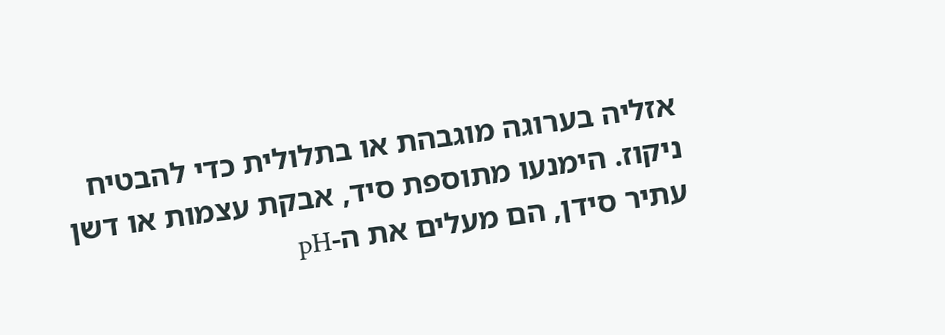אזליה בערוגה מוגבהת או בתלולית כדי להבטיח ניקוז. הימנעו מתוספת סיד, אבקת עצמות או דשן עתיר סידן, הם מעלים את ה-pH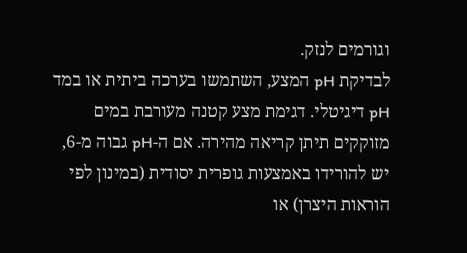וגורמים לנזק.
לבדיקת pH המצע, השתמשו בערכה ביתית או במד pH דיגיטלי. דגימת מצע קטנה מעורבת במים מזוקקים תיתן קריאה מהירה. אם ה-pH גבוה מ-6, יש להורידו באמצעות גופרית יסודית (במינון לפי הוראות היצרן) או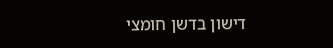דישון בדשן חומצי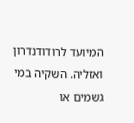המיועד לרודודנדרון ואזליה. השקיה במי גשמים או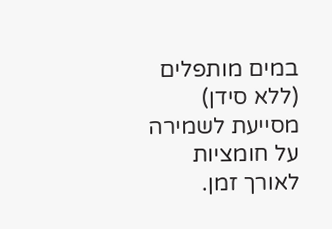במים מותפלים (ללא סידן) מסייעת לשמירה על חומציות לאורך זמן.